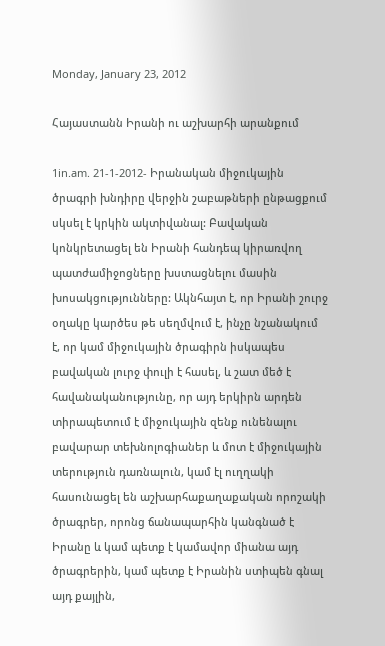Monday, January 23, 2012

Հայաստանն Իրանի ու աշխարհի արանքում

1in.am. 21-1-2012- Իրանական միջուկային ծրագրի խնդիրը վերջին շաբաթների ընթացքում սկսել է կրկին ակտիվանալ: Բավական կոնկրետացել են Իրանի հանդեպ կիրառվող պատժամիջոցները խստացնելու մասին խոսակցությունները: Ակնհայտ է, որ Իրանի շուրջ օղակը կարծես թե սեղմվում է, ինչը նշանակում է, որ կամ միջուկային ծրագիրն իսկապես բավական լուրջ փուլի է հասել, և շատ մեծ է հավանականությունը, որ այդ երկիրն արդեն տիրապետում է միջուկային զենք ունենալու բավարար տեխնոլոգիաներ և մոտ է միջուկային տերություն դառնալուն, կամ էլ ուղղակի հասունացել են աշխարհաքաղաքական որոշակի ծրագրեր, որոնց ճանապարհին կանգնած է Իրանը և կամ պետք է կամավոր միանա այդ ծրագրերին, կամ պետք է Իրանին ստիպեն գնալ այդ քայլին,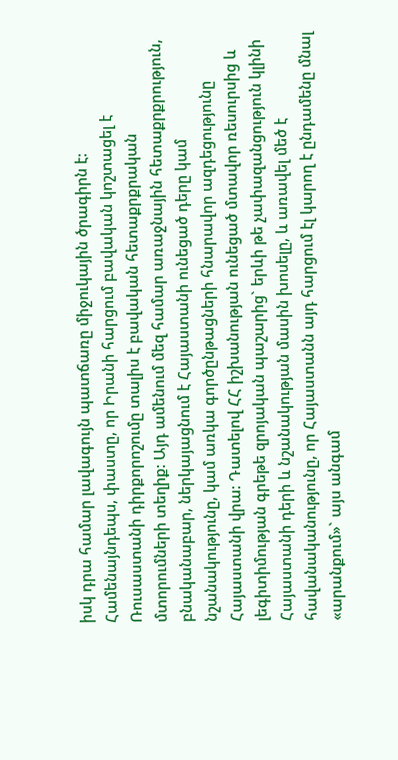իսկ դրա համար լավագույն պատճառը միջուկային ծրագիրն է: Համենայնդեպս, փաստը, որ Իրանի հարցում բավական կոշտացել է Ռուսաստանի դիրքորոշումը տալիս է բավական հետաքրքրական մտորումների տեղիք: Այդ ամենում մեզ համար առաջնային հետաքրքրություն, բնականաբար, ներկայացնում է Հայաստանի ունեցած դերը կամ նշանակությունը, կամ առկա գործընթացների հնարավոր ազդեցությունը Հայաստանի վրա: Դատելով ՀՀ իշխանության ունեցած մտավոր ռեսուրսից և լեգիտիմության գրեթե զրոյական պաշարից` երևի թե չափազանցություն կլինի Հայաստանի դերի և նշանակության մասին խոսելը, և առավել մեծ է հավանականությունը, որ Հայաստանն այդ հարցում էլ կարող է ընդամենը մնալ «արանքում»` այս անգամ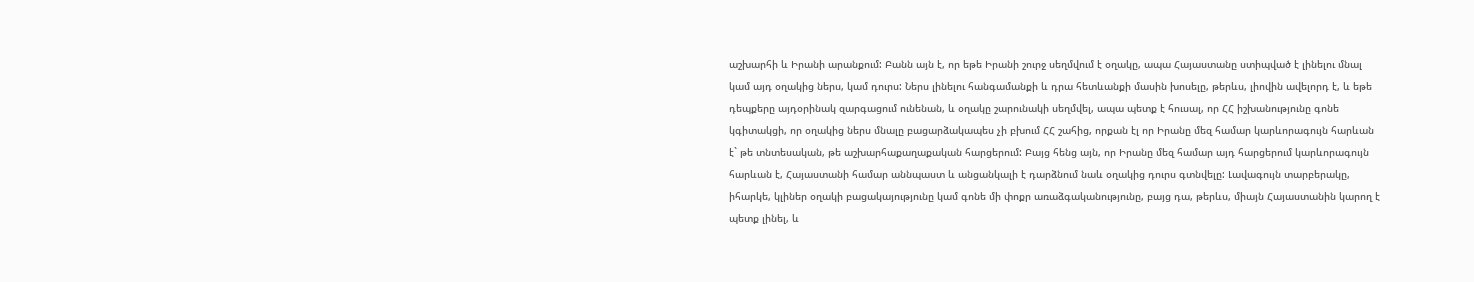աշխարհի և Իրանի արանքում: Բանն այն է, որ եթե Իրանի շուրջ սեղմվում է օղակը, ապա Հայաստանը ստիպված է լինելու մնալ կամ այդ օղակից ներս, կամ դուրս: Ներս լինելու հանգամանքի և դրա հետևանքի մասին խոսելը, թերևս, լիովին ավելորդ է, և եթե դեպքերը այդօրինակ զարգացում ունենան, և օղակը շարունակի սեղմվել, ապա պետք է հուսալ, որ ՀՀ իշխանությունը գոնե կգիտակցի, որ օղակից ներս մնալը բացարձակապես չի բխում ՀՀ շահից, որքան էլ որ Իրանը մեզ համար կարևորագույն հարևան է` թե տնտեսական, թե աշխարհաքաղաքական հարցերում: Բայց հենց այն, որ Իրանը մեզ համար այդ հարցերում կարևորագույն հարևան է, Հայաստանի համար աննպաստ և անցանկալի է դարձնում նաև օղակից դուրս գտնվելը: Լավագույն տարբերակը, իհարկե, կլիներ օղակի բացակայությունը կամ գոնե մի փոքր առաձգականությունը, բայց դա, թերևս, միայն Հայաստանին կարող է պետք լինել, և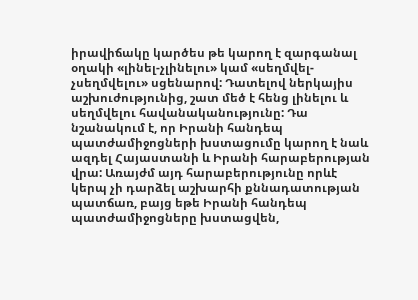իրավիճակը կարծես թե կարող է զարգանալ օղակի «լինել-չլինելու» կամ «սեղմվել-չսեղմվելու» սցենարով: Դատելով ներկայիս աշխուժությունից, շատ մեծ է հենց լինելու և սեղմվելու հավանականությունը: Դա նշանակում է, որ Իրանի հանդեպ պատժամիջոցների խստացումը կարող է նաև ազդել Հայաստանի և Իրանի հարաբերության վրա: Առայժմ այդ հարաբերությունը որևէ կերպ չի դարձել աշխարհի քննադատության պատճառ, բայց եթե Իրանի հանդեպ պատժամիջոցները խստացվեն,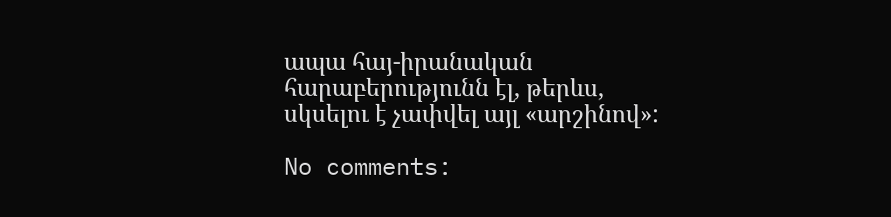ապա հայ-իրանական հարաբերությունն էլ, թերևս, սկսելու է չափվել այլ «արշինով»:

No comments: